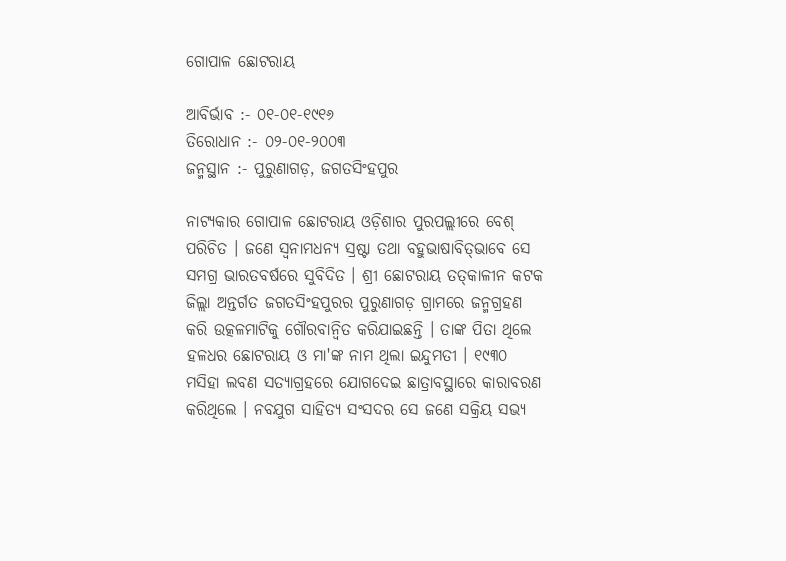ଗୋପାଳ ଛୋଟରାୟ

ଆବିର୍ଭାବ :- ୦୧-୦୧-୧୯୧୬
ତିରୋଧାନ :- ୦୨-୦୧-୨୦୦୩
ଜନ୍ମସ୍ଥାନ :- ପୁରୁଣାଗଡ଼, ଜଗତସିଂହପୁର

ନାଟ୍ୟକାର ଗୋପାଳ ଛୋଟରାୟ ଓଡ଼ିଶାର ପୁରପଲ୍ଲୀରେ ବେଶ୍‌ ପରିଚିତ । ଜଣେ ସ୍ୱନାମଧନ୍ୟ ସ୍ରଷ୍ଟା ତଥା ବହୁଭାଷାବିତ୍‌ଭାବେ ସେ ସମଗ୍ର ଭାରତବର୍ଷରେ ସୁବିଦିତ । ଶ୍ରୀ ଛୋଟରାୟ ତତ୍‍କାଳୀନ କଟକ ଜିଲ୍ଲା ଅନ୍ତର୍ଗତ ଜଗତସିଂହପୁରର ପୁରୁଣାଗଡ଼ ଗ୍ରାମରେ ଜନ୍ମଗ୍ରହଣ କରି ଉତ୍କଳମାଟିକୁ ଗୌରବାନ୍ଵିତ କରିଯାଇଛନ୍ତି । ତାଙ୍କ ପିତା ଥିଲେ ହଳଧର ଛୋଟରାୟ ଓ ମା'ଙ୍କ ନାମ ଥିଲା ଇନ୍ଦୁମତୀ । ୧୯୩୦ ମସିହା ଲବଣ ସତ୍ୟାଗ୍ରହରେ ଯୋଗଦେଇ ଛାତ୍ରାବସ୍ଥାରେ କାରାବରଣ କରିଥିଲେ । ନବଯୁଗ ସାହିତ୍ୟ ସଂସଦର ସେ ଜଣେ ସକ୍ରିୟ ସଭ୍ୟ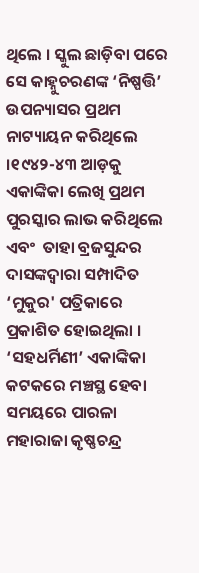ଥିଲେ । ସ୍କୁଲ ଛାଡ଼ିବା ପରେ ସେ କାହ୍ନୁଚରଣଙ୍କ ‘ନିଷ୍ପତ୍ତି’ ଉପନ୍ୟାସର ପ୍ରଥମ ନାଟ୍ୟାୟନ କରିଥିଲେ ।୧୯୪୨-୪୩ ଆଡ଼କୁ ଏକାଙ୍କିକା ଲେଖି ପ୍ରଥମ ପୁରସ୍କାର ଲାଭ କରିଥିଲେ ଏବଂ  ତାହା ବ୍ରଜସୁନ୍ଦର ଦାସଙ୍କଦ୍ୱାରା ସମ୍ପାଦିତ ‘ମୁକୁର' ପତ୍ରିକାରେ ପ୍ରକାଶିତ ହୋଇଥିଲା । ‘ସହଧର୍ମିଣୀ’ ଏକାଙ୍କିକା କଟକରେ ମଞ୍ଚସ୍ଥ ହେବା ସମୟରେ ପାରଳା ମହାରାଜା କୃଷ୍ଣଚନ୍ଦ୍ର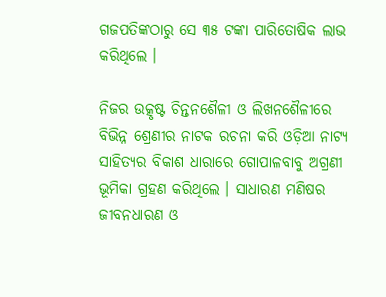ଗଜପତିଙ୍କଠାରୁ ସେ ୩୫ ଟଙ୍କା ପାରିତୋଷିକ ଲାଭ କରିଥିଲେ ।

ନିଜର ଉତ୍କୃଷ୍ଟ ଚିନ୍ତନଶୈଳୀ ଓ ଲିଖନଶୈଳୀରେ ବିଭିନ୍ନ ଶ୍ରେଣୀର ନାଟକ ରଚନା କରି ଓଡ଼ିଆ ନାଟ୍ୟ ସାହିତ୍ୟର ବିକାଶ ଧାରାରେ ଗୋପାଳବାବୁ ଅଗ୍ରଣୀ ଭୂମିକା ଗ୍ରହଣ କରିଥିଲେ । ସାଧାରଣ ମଣିଷର ଜୀବନଧାରଣ ଓ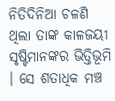ନିତିଦିନିଆ ଚଳଣି ଥିଲା ତାଙ୍କ କାଳଜୟୀ ସୃଷ୍ଟିମାନଙ୍କର ଭିତ୍ତିଭୂମି । ସେ ଶତାଧିକ ମଞ୍ଚ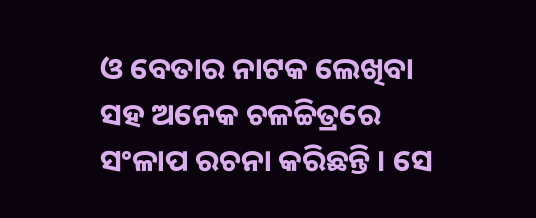ଓ ବେତାର ନାଟକ ଲେଖିବା ସହ ଅନେକ ଚଳଚ୍ଚିତ୍ରରେ ସଂଳାପ ରଚନା କରିଛନ୍ତି । ସେ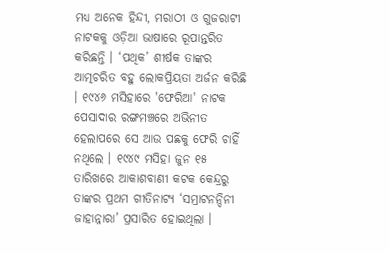ମଧ୍ୟ ଅନେକ ହିନ୍ଦୀ, ମରାଠୀ ଓ ଗୁଜରାଟୀ ନାଟକକୁ ଓଡ଼ିଆ ଭାଷାରେ ରୂପାନ୍ତରିତ କରିଛନ୍ତି । ‘ପଥିକ’ ଶୀର୍ଷକ ତାଙ୍କର ଆତ୍ମଚରିତ ବହୁ ଲୋକପ୍ରିୟତା ଅର୍ଜନ କରିଛି । ୧୯୪୬ ମସିହାରେ 'ଫେରିଆ' ନାଟକ ପେସାଦାର ରଙ୍ଗମଞ୍ଚରେ ଅଭିନୀତ ହେଲାପରେ ସେ ଆଉ ପଛକୁ ଫେରି ଚାହିଁ ନଥିଲେ । ୧୯୪୯ ମସିହା ଜୁନ ୧୫ ତାରିଖରେ ଆକାଶବାଣୀ କଟକ କେନ୍ଦ୍ରରୁ ତାଙ୍କର ପ୍ରଥମ ଗୀତିନାଟ୍ୟ ‘ସମ୍ରାଟନନ୍ଦିନୀ ଜାହାନ୍ନାରା’ ପ୍ରସାରିତ ହୋଇଥିଲା ।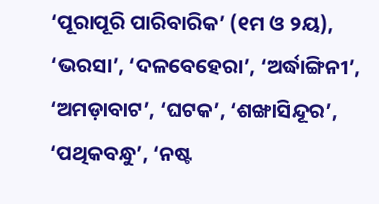‘ପୂରାପୂରି ପାରିବାରିକ’ (୧ମ ଓ ୨ୟ), ‘ଭରସା’, ‘ଦଳବେହେରା’, ‘ଅର୍ଦ୍ଧାଙ୍ଗିନୀ’, ‘ଅମଡ଼ାବାଟ’, ‘ଘଟକ’, ‘ଶଙ୍ଖାସିନ୍ଦୂର’, ‘ପଥିକବନ୍ଧୁ’, ‘ନଷ୍ଟ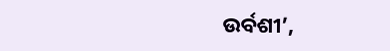ଉର୍ବଶୀ’,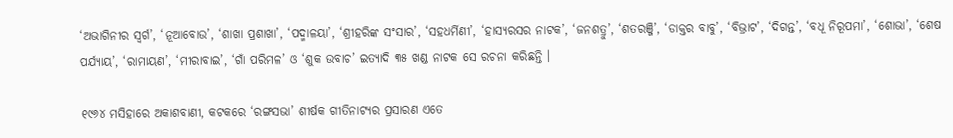‘ଅଭାଗିନୀର ସ୍ୱର୍ଗ’, ‘ନୂଆବୋଉ’, ‘ଶାଖା ପ୍ରଶାଖା’, ‘ପଦ୍ମାଳୟା’, ‘ଶ୍ରୀହରିଙ୍କ ସଂସାର’, ‘ସହଧର୍ମିଣୀ’, ‘ହାସ୍ୟରସର ନାଟକ’, ‘ଜନଶତ୍ରୁ’, ‘ଶତରଞ୍ଜି’, ‘ଡାକ୍ତର ବାବୁ’, ‘ବିଭ୍ରାଟ’, ‘ଦିଗନ୍ତ’, ‘ବଧୂ ନିରୂପମା’, ‘ଶୋଭା’, ‘ଶେଷ ପର୍ଯ୍ୟାୟ’, ‘ରାମାୟଣ’, ‘ମୀରାବାଇ’, ‘ଗାଁ ପରିମଳ’ ଓ ‘ଶୁକ ଉବାଚ’ ଇତ୍ୟାଦି ୩୫ ଖଣ୍ଡ ନାଟକ ସେ ରଚନା କରିଛନ୍ତି ।

୧୯୬୪ ମସିହାରେ ଅକାଶବାଣୀ, କଟକରେ ‘ରଙ୍ଗସଭା’ ଶୀର୍ଷକ ଗୀତିନାଟ୍ୟର ପ୍ରସାରଣ ଏତେ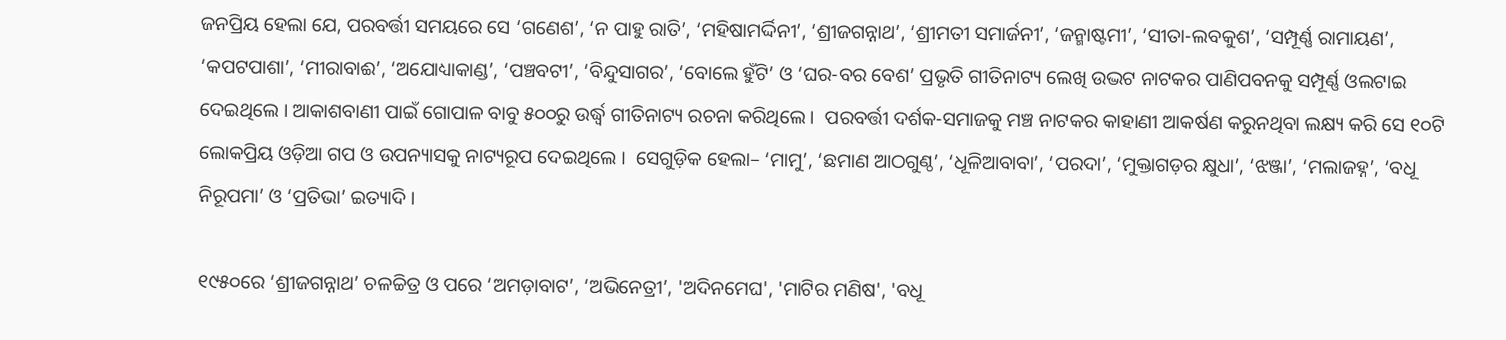ଜନପ୍ରିୟ ହେଲା ଯେ, ପରବର୍ତ୍ତୀ ସମୟରେ ସେ ‘ଗଣେଶ’, ‘ନ ପାହୁ ରାତି’, ‘ମହିଷାମର୍ଦ୍ଦିନୀ’, ‘ଶ୍ରୀଜଗନ୍ନାଥ’, ‘ଶ୍ରୀମତୀ ସମାର୍ଜନୀ’, ‘ଜନ୍ମାଷ୍ଟମୀ’, ‘ସୀତା-ଲବକୁଶ’, ‘ସମ୍ପୂର୍ଣ୍ଣ ରାମାୟଣ’, ‘କପଟପାଶା’, ‘ମୀରାବାଈ’, ‘ଅଯୋଧ୍ୟାକାଣ୍ଡ’, ‘ପଞ୍ଚବଟୀ’, ‘ବିନ୍ଦୁସାଗର’, ‘ବୋଲେ ହୁଁଟି’ ଓ ‘ଘର-ବର ବେଶ’ ପ୍ରଭୃତି ଗୀତିନାଟ୍ୟ ଲେଖି ଉଦ୍ଭଟ ନାଟକର ପାଣିପବନକୁ ସମ୍ପୂର୍ଣ୍ଣ ଓଲଟାଇ ଦେଇଥିଲେ । ଆକାଶବାଣୀ ପାଇଁ ଗୋପାଳ ବାବୁ ୫୦୦ରୁ ଉର୍ଦ୍ଧ୍ୱ ଗୀତିନାଟ୍ୟ ରଚନା କରିଥିଲେ ।  ପରବର୍ତ୍ତୀ ଦର୍ଶକ-ସମାଜକୁ ମଞ୍ଚ ନାଟକର କାହାଣୀ ଆକର୍ଷଣ କରୁନଥିବା ଲକ୍ଷ୍ୟ କରି ସେ ୧୦ଟି ଲୋକପ୍ରିୟ ଓଡ଼ିଆ ଗପ ଓ ଉପନ୍ୟାସକୁ ନାଟ୍ୟରୂପ ଦେଇଥିଲେ ।  ସେଗୁଡ଼ିକ ହେଲା– ‘ମାମୁ’, ‘ଛମାଣ ଆଠଗୁଣ୍ଠ’, ‘ଧୂଳିଆବାବା’, ‘ପରଦା’, ‘ମୁକ୍ତାଗଡ଼ର କ୍ଷୁଧା’, ‘ଝଞ୍ଜା’, ‘ମଲାଜହ୍ନ’, ‘ବଧୂ ନିରୂପମା’ ଓ ‘ପ୍ରତିଭା’ ଇତ୍ୟାଦି ।

୧୯୫୦ରେ ‘ଶ୍ରୀଜଗନ୍ନାଥ’ ଚଳଚ୍ଚିତ୍ର ଓ ପରେ ‘ଅମଡ଼ାବାଟ’, ‘ଅଭିନେତ୍ରୀ’, 'ଅଦିନମେଘ', 'ମାଟିର ମଣିଷ', 'ବଧୂ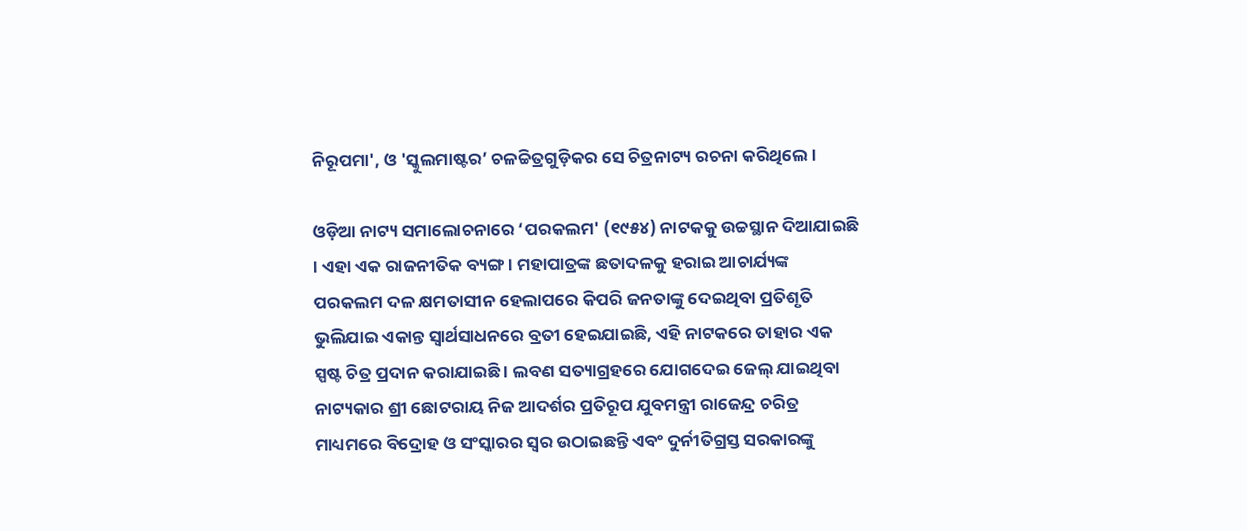ନିରୂପମା', ଓ 'ସ୍କୁଲମାଷ୍ଟର’ ଚଳଚ୍ଚିତ୍ରଗୁଡ଼ିକର ସେ ଚିତ୍ରନାଟ୍ୟ ରଚନା କରିଥିଲେ ।

ଓଡ଼ିଆ ନାଟ୍ୟ ସମାଲୋଚନାରେ ‘ପରକଲମ' (୧୯୫୪) ନାଟକକୁ ଉଚ୍ଚସ୍ଥାନ ଦିଆଯାଇଛି । ଏହା ଏକ ରାଜନୀତିକ ବ୍ୟଙ୍ଗ । ମହାପାତ୍ରଙ୍କ ଛତାଦଳକୁ ହରାଇ ଆଚାର୍ଯ୍ୟଙ୍କ ପରକଲମ ଦଳ କ୍ଷମତାସୀନ ହେଲାପରେ କିପରି ଜନତାଙ୍କୁ ଦେଇଥିବା ପ୍ରତିଶୃତି ଭୁଲିଯାଇ ଏକାନ୍ତ ସ୍ୱାର୍ଥସାଧନରେ ବ୍ରତୀ ହେଇଯାଇଛି, ଏହି ନାଟକରେ ତାହାର ଏକ ସ୍ପଷ୍ଟ ଚିତ୍ର ପ୍ରଦାନ କରାଯାଇଛି । ଲବଣ ସତ୍ୟାଗ୍ରହରେ ଯୋଗଦେଇ ଜେଲ୍ ଯାଇଥିବା ନାଟ୍ୟକାର ଶ୍ରୀ ଛୋଟରାୟ ନିଜ ଆଦର୍ଶର ପ୍ରତିରୂପ ଯୁବମନ୍ତ୍ରୀ ରାଜେନ୍ଦ୍ର ଚରିତ୍ର ମାଧ୍ୟମରେ ବିଦ୍ରୋହ ଓ ସଂସ୍କାରର ସ୍ୱର ଉଠାଇଛନ୍ତି ଏବଂ ଦୁର୍ନୀତିଗ୍ରସ୍ତ ସରକାରଙ୍କୁ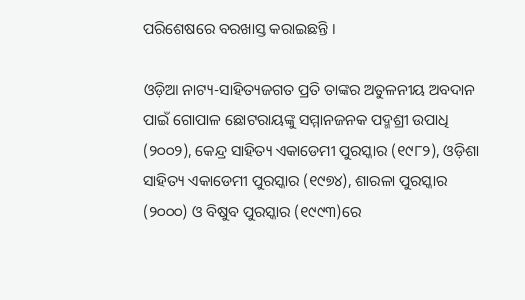ପରିଶେଷରେ ବରଖାସ୍ତ କରାଇଛନ୍ତି ।

ଓଡ଼ିଆ ନାଟ୍ୟ-ସାହିତ୍ୟଜଗତ ପ୍ରତି ତାଙ୍କର ଅତୁଳନୀୟ ଅବଦାନ ପାଇଁ ଗୋପାଳ ଛୋଟରାୟଙ୍କୁ ସମ୍ମାନଜନକ ପଦ୍ମଶ୍ରୀ ଉପାଧି (୨୦୦୨), କେନ୍ଦ୍ର ସାହିତ୍ୟ ଏକାଡେମୀ ପୁରସ୍କାର (୧୯୮୨), ଓଡ଼ିଶା ସାହିତ୍ୟ ଏକାଡେମୀ ପୁରସ୍କାର (୧୯୭୪), ଶାରଳା ପୁରସ୍କାର (୨୦୦୦) ଓ ବିଷୁବ ପୁରସ୍କାର (୧୯୯୩)ରେ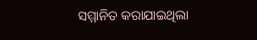ସମ୍ମାନିତ କରାଯାଇଥିଲା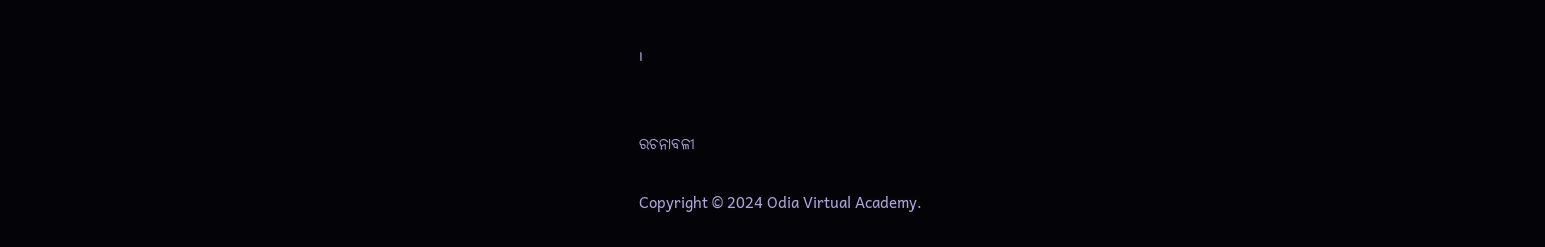।


ରଚନାବଳୀ

Copyright © 2024 Odia Virtual Academy.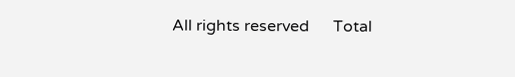All rights reserved      Total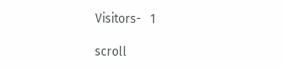Visitors-   1

scroll